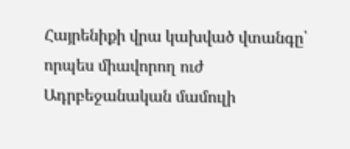Հայրենիքի վրա կախված վտանգը՝ որպես միավորող ուժ
Ադրբեջանական մամուլի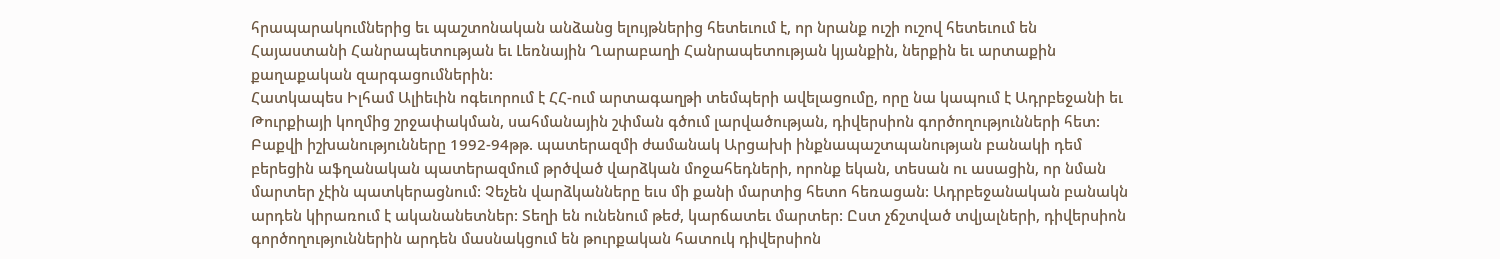հրապարակումներից եւ պաշտոնական անձանց ելույթներից հետեւում է, որ նրանք ուշի ուշով հետեւում են Հայաստանի Հանրապետության եւ Լեռնային Ղարաբաղի Հանրապետության կյանքին, ներքին եւ արտաքին քաղաքական զարգացումներին:
Հատկապես Իլհամ Ալիեւին ոգեւորում է ՀՀ-ում արտագաղթի տեմպերի ավելացումը, որը նա կապում է Ադրբեջանի եւ Թուրքիայի կողմից շրջափակման, սահմանային շփման գծում լարվածության, դիվերսիոն գործողությունների հետ:
Բաքվի իշխանությունները 1992-94թթ. պատերազմի ժամանակ Արցախի ինքնապաշտպանության բանակի դեմ բերեցին աֆղանական պատերազմում թրծված վարձկան մոջահեդների, որոնք եկան, տեսան ու ասացին, որ նման մարտեր չէին պատկերացնում: Չեչեն վարձկանները եւս մի քանի մարտից հետո հեռացան: Ադրբեջանական բանակն արդեն կիրառում է ականանետներ: Տեղի են ունենում թեժ, կարճատեւ մարտեր: Ըստ չճշտված տվյալների, դիվերսիոն գործողություններին արդեն մասնակցում են թուրքական հատուկ դիվերսիոն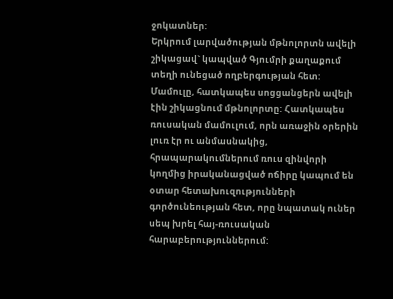ջոկատներ:
Երկրում լարվածության մթնոլորտն ավելի շիկացավ` կապված Գյումրի քաղաքում տեղի ունեցած ողբերգության հետ: Մամուլը, հատկապես սոցցանցերն ավելի էին շիկացնում մթնոլորտը: Հատկապես ռուսական մամուլում, որն առաջին օրերին լուռ էր ու անմասնակից, հրապարակումներում ռուս զինվորի կողմից իրականացված ոճիրը կապում են օտար հետախուզությունների գործունեության հետ, որը նպատակ ուներ սեպ խրել հայ-ռուսական հարաբերություններում: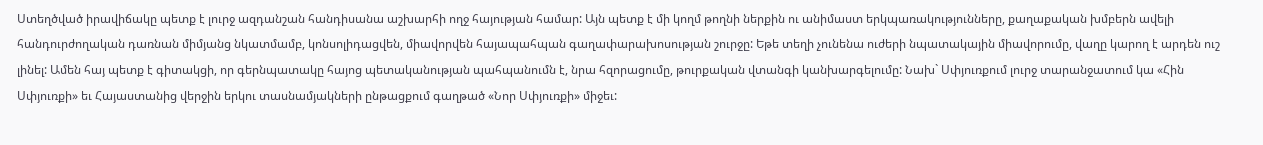Ստեղծված իրավիճակը պետք է լուրջ ազդանշան հանդիսանա աշխարհի ողջ հայության համար: Այն պետք է մի կողմ թողնի ներքին ու անիմաստ երկպառակությունները, քաղաքական խմբերն ավելի հանդուրժողական դառնան միմյանց նկատմամբ, կոնսոլիդացվեն, միավորվեն հայապահպան գաղափարախոսության շուրջը: Եթե տեղի չունենա ուժերի նպատակային միավորումը, վաղը կարող է արդեն ուշ լինել: Ամեն հայ պետք է գիտակցի, որ գերնպատակը հայոց պետականության պահպանումն է, նրա հզորացումը, թուրքական վտանգի կանխարգելումը: Նախ` Սփյուռքում լուրջ տարանջատում կա «Հին Սփյուռքի» եւ Հայաստանից վերջին երկու տասնամյակների ընթացքում գաղթած «Նոր Սփյուռքի» միջեւ: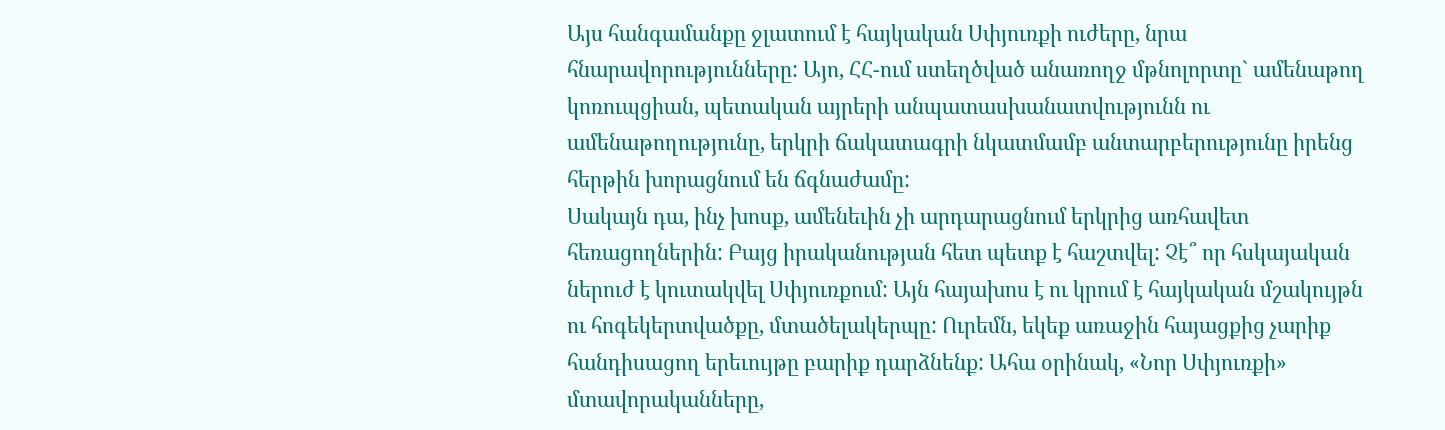Այս հանգամանքը ջլատում է հայկական Սփյուռքի ուժերը, նրա հնարավորությունները: Այո, ՀՀ-ում ստեղծված անառողջ մթնոլորտը` ամենաթող կոռուպցիան, պետական այրերի անպատասխանատվությունն ու ամենաթողությունը, երկրի ճակատագրի նկատմամբ անտարբերությունը իրենց հերթին խորացնում են ճգնաժամը:
Սակայն դա, ինչ խոսք, ամենեւին չի արդարացնում երկրից առհավետ հեռացողներին: Բայց իրականության հետ պետք է հաշտվել: Չէ՞ որ հսկայական ներուժ է կուտակվել Սփյուռքում: Այն հայախոս է ու կրում է հայկական մշակույթն ու հոգեկերտվածքը, մտածելակերպը: Ուրեմն, եկեք առաջին հայացքից չարիք հանդիսացող երեւույթը բարիք դարձնենք: Ահա օրինակ, «Նոր Սփյուռքի» մտավորականները,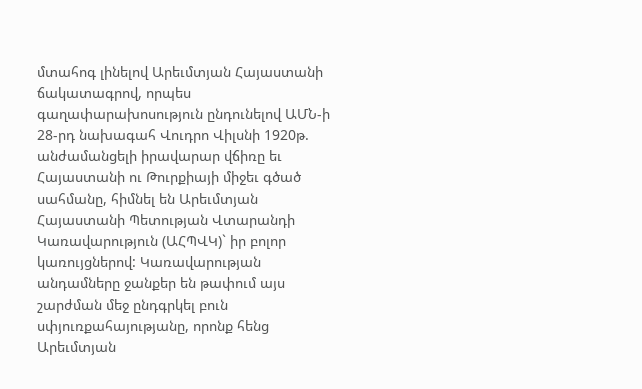մտահոգ լինելով Արեւմտյան Հայաստանի ճակատագրով, որպես գաղափարախոսություն ընդունելով ԱՄՆ-ի 28-րդ նախագահ Վուդրո Վիլսնի 1920թ. անժամանցելի իրավարար վճիռը եւ Հայաստանի ու Թուրքիայի միջեւ գծած սահմանը, հիմնել են Արեւմտյան Հայաստանի Պետության Վտարանդի Կառավարություն (ԱՀՊՎԿ)` իր բոլոր կառույցներով: Կառավարության անդամները ջանքեր են թափում այս շարժման մեջ ընդգրկել բուն սփյուռքահայությանը, որոնք հենց Արեւմտյան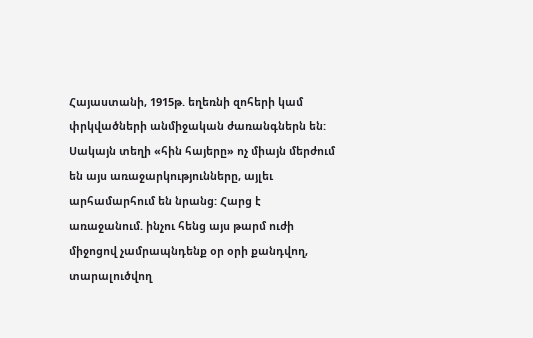Հայաստանի, 1915թ. եղեռնի զոհերի կամ փրկվածների անմիջական ժառանգներն են:
Սակայն տեղի «հին հայերը» ոչ միայն մերժում են այս առաջարկությունները, այլեւ արհամարհում են նրանց: Հարց է առաջանում. ինչու հենց այս թարմ ուժի միջոցով չամրապնդենք օր օրի քանդվող, տարալուծվող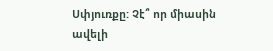Սփյուռքը: Չէ՞ որ միասին ավելի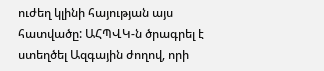ուժեղ կլինի հայության այս հատվածը: ԱՀՊՎԿ-ն ծրագրել է ստեղծել Ազգային ժողով, որի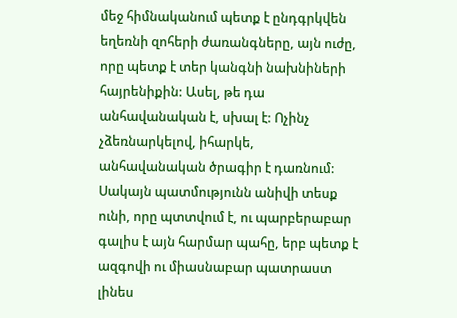մեջ հիմնականում պետք է ընդգրկվեն եղեռնի զոհերի ժառանգները, այն ուժը, որը պետք է տեր կանգնի նախնիների հայրենիքին: Ասել, թե դա անհավանական է, սխալ է: Ոչինչ չձեռնարկելով, իհարկե, անհավանական ծրագիր է դառնում: Սակայն պատմությունն անիվի տեսք ունի, որը պտտվում է, ու պարբերաբար գալիս է այն հարմար պահը, երբ պետք է ազգովի ու միասնաբար պատրաստ լինես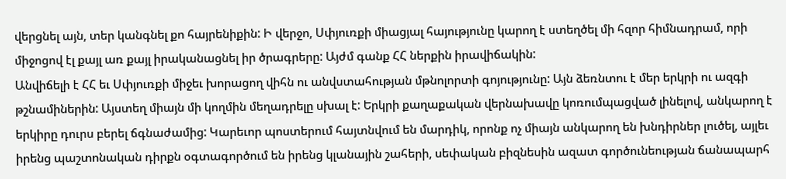վերցնել այն, տեր կանգնել քո հայրենիքին: Ի վերջո, Սփյուռքի միացյալ հայությունը կարող է ստեղծել մի հզոր հիմնադրամ, որի միջոցով էլ քայլ առ քայլ իրականացնել իր ծրագրերը: Այժմ գանք ՀՀ ներքին իրավիճակին:
Անվիճելի է ՀՀ եւ Սփյուռքի միջեւ խորացող վիհն ու անվստահության մթնոլորտի գոյությունը: Այն ձեռնտու է մեր երկրի ու ազգի թշնամիներին: Այստեղ միայն մի կողմին մեղադրելը սխալ է: Երկրի քաղաքական վերնախավը կոռումպացված լինելով, անկարող է երկիրը դուրս բերել ճգնաժամից: Կարեւոր պոստերում հայտնվում են մարդիկ, որոնք ոչ միայն անկարող են խնդիրներ լուծել, այլեւ իրենց պաշտոնական դիրքն օգտագործում են իրենց կլանային շահերի, սեփական բիզնեսին ազատ գործունեության ճանապարհ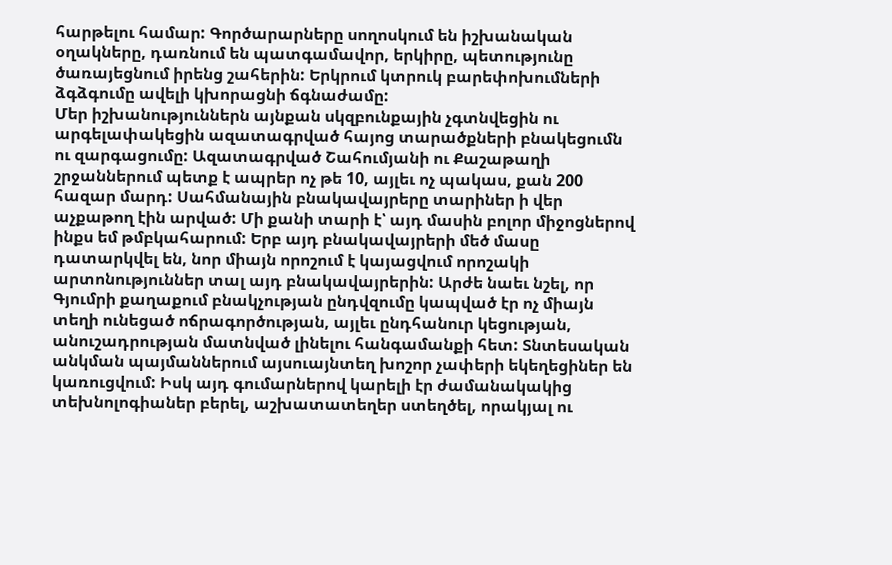հարթելու համար: Գործարարները սողոսկում են իշխանական օղակները, դառնում են պատգամավոր, երկիրը, պետությունը ծառայեցնում իրենց շահերին: Երկրում կտրուկ բարեփոխումների ձգձգումը ավելի կխորացնի ճգնաժամը:
Մեր իշխանություններն այնքան սկզբունքային չգտնվեցին ու արգելափակեցին ազատագրված հայոց տարածքների բնակեցումն ու զարգացումը: Ազատագրված Շահումյանի ու Քաշաթաղի շրջաններում պետք է ապրեր ոչ թե 10, այլեւ ոչ պակաս, քան 200 հազար մարդ: Սահմանային բնակավայրերը տարիներ ի վեր աչքաթող էին արված: Մի քանի տարի է՝ այդ մասին բոլոր միջոցներով ինքս եմ թմբկահարում: Երբ այդ բնակավայրերի մեծ մասը դատարկվել են, նոր միայն որոշում է կայացվում որոշակի արտոնություններ տալ այդ բնակավայրերին: Արժե նաեւ նշել, որ Գյումրի քաղաքում բնակչության ընդվզումը կապված էր ոչ միայն տեղի ունեցած ոճրագործության, այլեւ ընդհանուր կեցության, անուշադրության մատնված լինելու հանգամանքի հետ: Տնտեսական անկման պայմաններում այսուայնտեղ խոշոր չափերի եկեղեցիներ են կառուցվում: Իսկ այդ գումարներով կարելի էր ժամանակակից տեխնոլոգիաներ բերել, աշխատատեղեր ստեղծել, որակյալ ու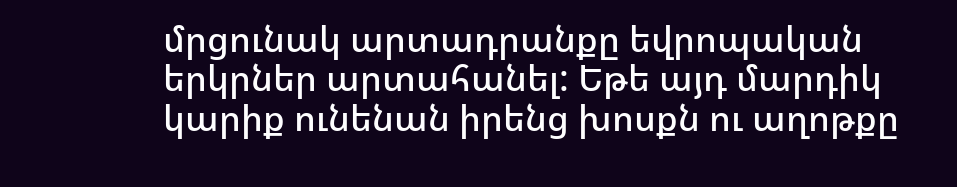մրցունակ արտադրանքը եվրոպական երկրներ արտահանել: Եթե այդ մարդիկ կարիք ունենան իրենց խոսքն ու աղոթքը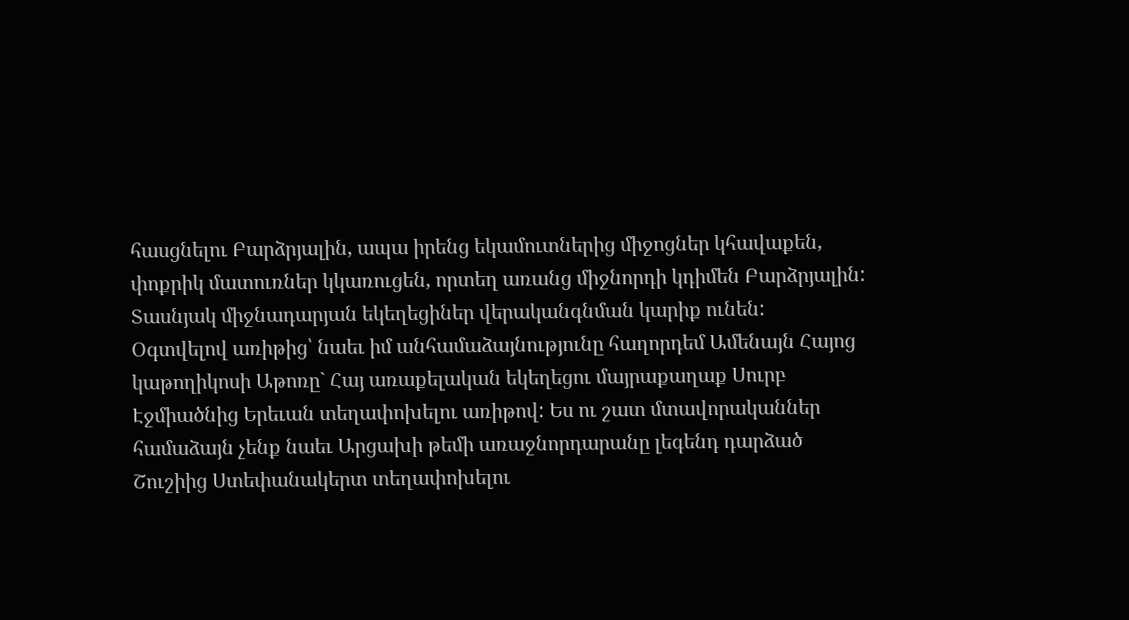հասցնելու Բարձրյալին, ապա իրենց եկամուտներից միջոցներ կհավաքեն, փոքրիկ մատուռներ կկառուցեն, որտեղ առանց միջնորդի կդիմեն Բարձրյալին: Տասնյակ միջնադարյան եկեղեցիներ վերականգնման կարիք ունեն:
Օգտվելով առիթից՝ նաեւ իմ անհամաձայնությունը հաղորդեմ Ամենայն Հայոց կաթողիկոսի Աթոռը` Հայ առաքելական եկեղեցու մայրաքաղաք Սուրբ Էջմիածնից Երեւան տեղափոխելու առիթով: Ես ու շատ մտավորականներ համաձայն չենք նաեւ Արցախի թեմի առաջնորդարանը լեգենդ դարձած Շուշիից Ստեփանակերտ տեղափոխելու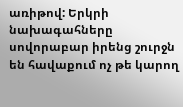առիթով: Երկրի նախագահները սովորաբար իրենց շուրջն են հավաքում ոչ թե կարող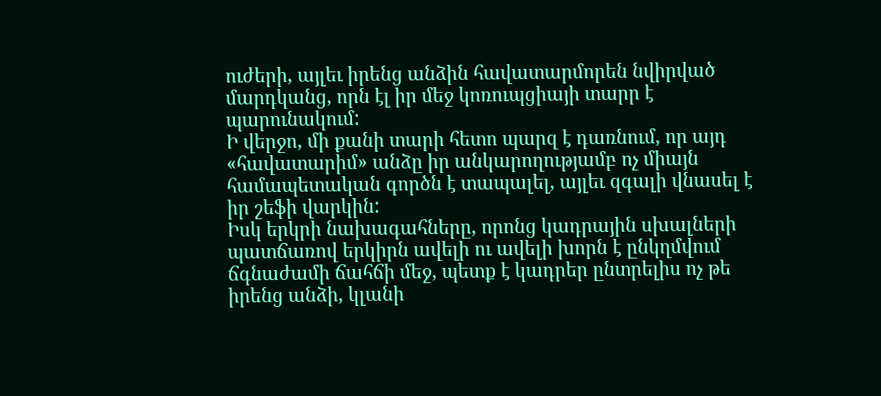ուժերի, այլեւ իրենց անձին հավատարմորեն նվիրված մարդկանց, որն էլ իր մեջ կոռուպցիայի տարր է պարունակում:
Ի վերջո, մի քանի տարի հետո պարզ է դառնում, որ այդ «հավատարիմ» անձը իր անկարողությամբ ոչ միայն համապետական գործն է տապալել, այլեւ զգալի վնասել է իր շեֆի վարկին:
Իսկ երկրի նախագահները, որոնց կադրային սխալների պատճառով երկիրն ավելի ու ավելի խորն է ընկղմվում ճգնաժամի ճահճի մեջ, պետք է կադրեր ընտրելիս ոչ թե իրենց անձի, կլանի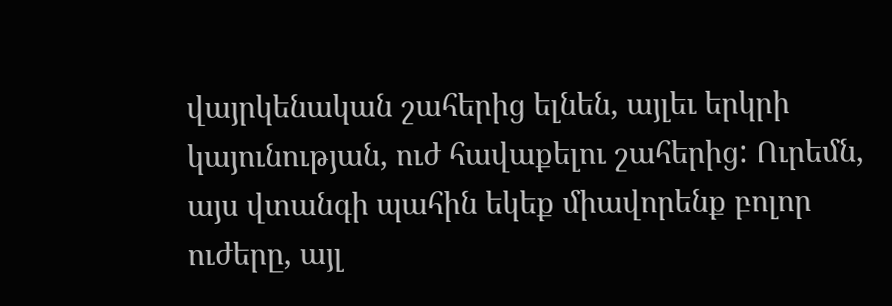վայրկենական շահերից ելնեն, այլեւ երկրի կայունության, ուժ հավաքելու շահերից: Ուրեմն, այս վտանգի պահին եկեք միավորենք բոլոր ուժերը, այլ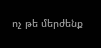ոչ թե մերժենք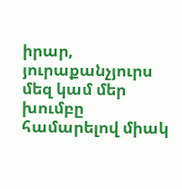իրար, յուրաքանչյուրս մեզ կամ մեր խումբը համարելով միակ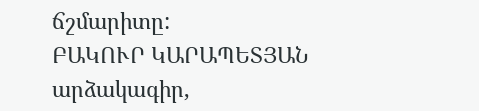ճշմարիտը:
ԲԱԿՈՒՐ ԿԱՐԱՊԵՏՅԱՆ արձակագիր,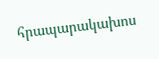հրապարակախոս